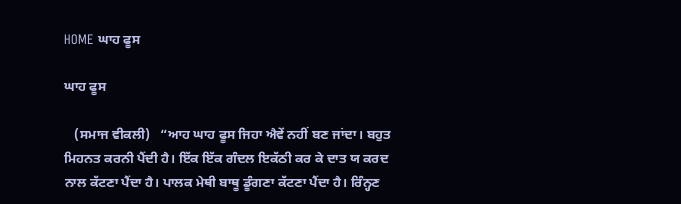HOME ਘਾਹ ਫੂਸ

ਘਾਹ ਫੂਸ

   (ਸਮਾਜ ਵੀਕਲੀ)   “ਆਹ ਘਾਹ ਫੂਸ ਜਿਹਾ ਐਵੇਂ ਨਹੀਂ ਬਣ ਜਾਂਦਾ। ਬਹੁਤ ਮਿਹਨਤ ਕਰਨੀ ਪੈਂਦੀ ਹੈ। ਇੱਕ ਇੱਕ ਗੰਦਲ ਇਕੱਠੀ ਕਰ ਕੇ ਦਾਤ ਯ ਕਰਦ ਨਾਲ ਕੱਟਣਾ ਪੈਂਦਾ ਹੈ। ਪਾਲਕ ਮੇਥੀ ਬਾਥੂ ਡੂੰਗਣਾ ਕੱਟਣਾ ਪੈਂਦਾ ਹੈ। ਰਿੰਨ੍ਹਣ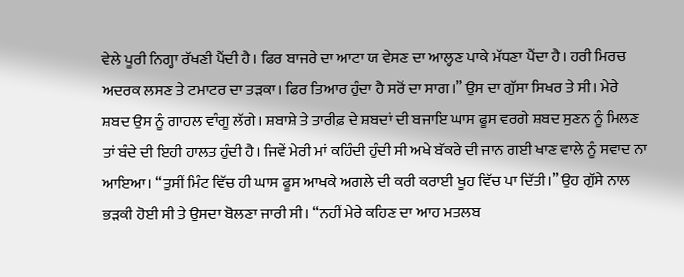ਵੇਲੇ ਪੂਰੀ ਨਿਗ੍ਹਾ ਰੱਖਣੀ ਪੈਂਦੀ ਹੈ। ਫਿਰ ਬਾਜਰੇ ਦਾ ਆਟਾ ਯ ਵੇਸਣ ਦਾ ਆਲ੍ਹਣ ਪਾਕੇ ਮੱਧਣਾ ਪੈਂਦਾ ਹੈ। ਹਰੀ ਮਿਰਚ ਅਦਰਕ ਲਸਣ ਤੇ ਟਮਾਟਰ ਦਾ ਤੜਕਾ। ਫਿਰ ਤਿਆਰ ਹੁੰਦਾ ਹੈ ਸਰੋਂ ਦਾ ਸਾਗ।” ਉਸ ਦਾ ਗੁੱਸਾ ਸਿਖਰ ਤੇ ਸੀ। ਮੇਰੇ ਸ਼ਬਦ ਉਸ ਨੂੰ ਗਾਹਲ ਵਾੰਗੂ ਲੱਗੇ। ਸ਼ਬਾਸ਼ੇ ਤੇ ਤਾਰੀਫ਼ ਦੇ ਸ਼ਬਦਾਂ ਦੀ ਬਜਾਇ ਘਾਸ ਫੂਸ ਵਰਗੇ ਸ਼ਬਦ ਸੁਣਨ ਨੂੰ ਮਿਲਣ ਤਾਂ ਬੰਦੇ ਦੀ ਇਹੀ ਹਾਲਤ ਹੁੰਦੀ ਹੈ। ਜਿਵੇਂ ਮੇਰੀ ਮਾਂ ਕਹਿੰਦੀ ਹੁੰਦੀ ਸੀ ਅਖੇ ਬੱਕਰੇ ਦੀ ਜਾਨ ਗਈ ਖਾਣ ਵਾਲੇ ਨੂੰ ਸਵਾਦ ਨਾ ਆਇਆ। “ਤੁਸੀਂ ਮਿੰਟ ਵਿੱਚ ਹੀ ਘਾਸ ਫੂਸ ਆਖਕੇ ਅਗਲੇ ਦੀ ਕਰੀ ਕਰਾਈ ਖੂਹ ਵਿੱਚ ਪਾ ਦਿੱਤੀ।” ਉਹ ਗੁੱਸੇ ਨਾਲ ਭੜਕੀ ਹੋਈ ਸੀ ਤੇ ਉਸਦਾ ਬੋਲਣਾ ਜਾਰੀ ਸੀ। “ਨਹੀਂ ਮੇਰੇ ਕਹਿਣ ਦਾ ਆਹ ਮਤਲਬ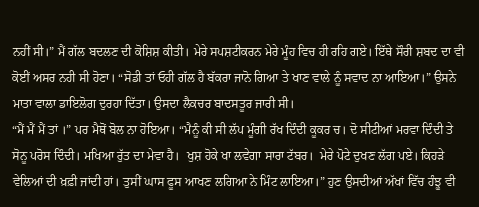ਨਹੀਂ ਸੀ।” ਮੈਂ ਗੱਲ ਬਦਲਣ ਦੀ ਕੋਸ਼ਿਸ਼ ਕੀਤੀ। ਮੇਰੇ ਸਪਸ਼ਟੀਕਰਨ ਮੇਰੇ ਮੂੰਹ ਵਿਚ ਹੀ ਰਹਿ ਗਏ। ਇੱਥੇ ਸੌਰੀ ਸ਼ਬਦ ਦਾ ਵੀ ਕੋਈਂ ਅਸਰ ਨਹੀ ਸੀ ਹੋਣਾ। “ਸੋਡੀ ਤਾਂ ਓਹੀ ਗੱਲ ਹੈ ਬੱਕਰਾ ਜਾਨੋ ਗਿਆ ਤੇ ਖਾਣ ਵਾਲੇ ਨੂੰ ਸਵਾਦ ਨਾ ਆਇਆ।” ਉਸਨੇ ਮਾਤਾ ਵਾਲਾ ਡਾਇਲੋਗ ਦੁਰਹਾ ਦਿੱਤਾ। ਉਸਦਾ ਲੈਕਚਰ ਬਾਦਸਤੂਰ ਜਾਰੀ ਸੀ।
“ਮੈਂ ਮੈਂ ਮੈਂ ਤਾਂ ।” ਪਰ ਮੈਥੋਂ ਬੋਲ ਨਾ ਹੋਇਆ। “ਮੈਨੂੰ ਕੀ ਸੀ ਲੱਪ ਮੂੰਗੀ ਰੱਖ ਦਿੰਦੀ ਕੂਕਰ ਚ। ਦੋ ਸੀਟੀਆਂ ਮਰਵਾ ਦਿੰਦੀ ਤੇ  ਸੋਨੂ ਪਰੋਸ ਦਿੰਦੀ। ਮਖਿਆ ਰੁੱਤ ਦਾ ਮੇਵਾ ਹੈ।  ਖੁਸ਼ ਹੋਕੇ ਖਾ ਲਵੇਗਾ ਸਾਰਾ ਟੱਬਰ।  ਮੇਰੇ ਪੋਟੇ ਦੁਖਣ ਲੱਗ ਪਏ। ਕਿਹੜੇ ਵੇਲਿਆਂ ਦੀ ਖ਼ਫ਼ੀ ਜਾਂਦੀ ਹਾਂ। ਤੁਸੀਂ ਘਾਸ ਫੂਸ ਆਖਣ ਲਗਿਆ ਨੇ ਮਿੰਟ ਲਾਇਆ।” ਹੁਣ ਉਸਦੀਆਂ ਅੱਖਾਂ ਵਿੱਚ ਹੰਝੂ ਵੀ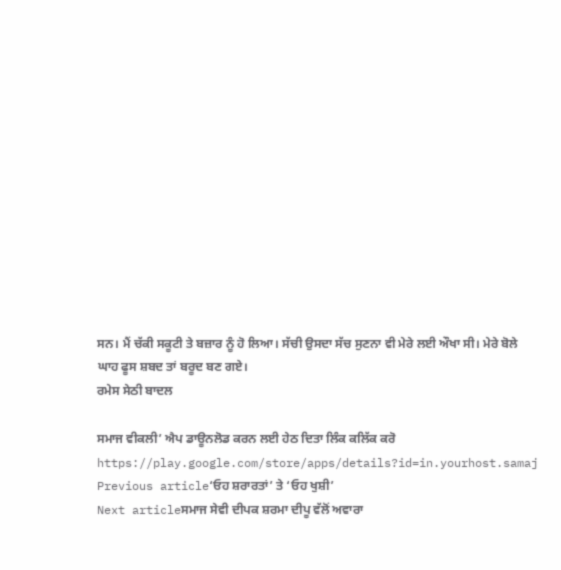ਸਨ। ਮੈਂ ਚੱਕੀ ਸਕੂਟੀ ਤੇ ਬਜ਼ਾਰ ਨੂੰ ਹੋ ਲਿਆ। ਸੱਚੀ ਉਸਦਾ ਸੱਚ ਸੁਣਨਾ ਵੀ ਮੇਰੇ ਲਈ ਔਖਾ ਸੀ। ਮੇਰੇ ਬੋਲੇ ਘਾਹ ਫੂਸ ਸ਼ਬਦ ਤਾਂ ਬਰੂਦ ਬਣ ਗਏ।
ਰਮੇਸ ਸੇਠੀ ਬਾਦਲ

ਸਮਾਜ ਵੀਕਲੀ’ ਐਪ ਡਾਊਨਲੋਡ ਕਰਨ ਲਈ ਹੇਠ ਦਿਤਾ ਲਿੰਕ ਕਲਿੱਕ ਕਰੋ
https://play.google.com/store/apps/details?id=in.yourhost.samaj
Previous article‘ਓਹ ਸ਼ਰਾਰਤਾਂ’ ਤੇ ‘ਓਹ ਖੁਸ਼ੀ’
Next articleਸਮਾਜ ਸੇਵੀ ਦੀਪਕ ਸ਼ਰਮਾ ਦੀਪੂ ਵੱਲੋਂ ਅਵਾਰਾ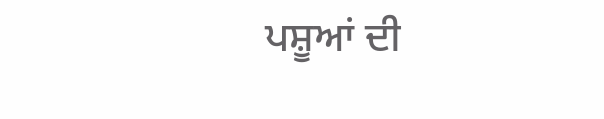ਪਸ਼ੂਆਂ ਦੀ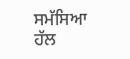ਸਮੱਸਿਆ ਹੱਲ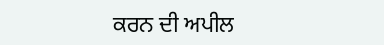ਕਰਨ ਦੀ ਅਪੀਲ